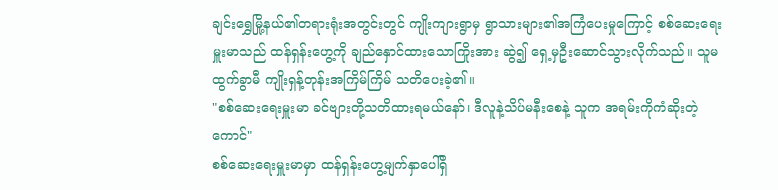ချင်းရွှေမြို့နယ်၏တရားရုံးအတွင်းတွင် ကျိုးကျားရွာမှ ရွာသားများ၏အကြံပေးမှုကြောင့် စစ်ဆေးရေးမှူးမာသည် ထန်ရှန်းဟွေ့ကို ချည်နှောင်ထားသောကြိုးအား ဆွဲ၍ ရှေ့မှဦးဆောင်သွားလိုက်သည်။ သူမထွက်ခွာမီ ကျိုးရှန့်တုန်းအကြိမ်ကြိမ် သတိပေးခဲ့၏။
"စစ်ဆေးရေးမှူးမာ ခင်ဗျားတို့သတိထားရမယ်နော်၊ ဒီလူနဲ့သိပ်မနီးစေနဲ့ သူက အရမ်းကိုကံဆိုးတဲ့ကောင်"
စစ်ဆေးရေးမှူးမာမှာ ထန်ရှန်းဟွေ့မျက်နှာပေါ်ရှိ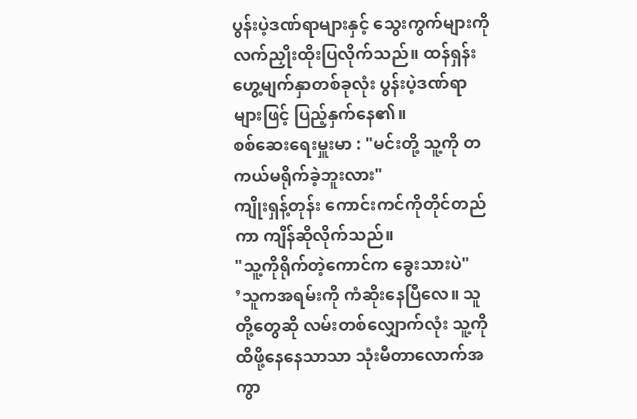ပွန်းပဲ့ဒဏ်ရာများနှင့် သွေးကွက်များကို လက်ညှိုးထိုးပြလိုက်သည်။ ထန်ရှန်းဟွေ့မျက်နှာတစ်ခုလုံး ပွန်းပဲ့ဒဏ်ရာများဖြင့် ပြည့်နှက်နေ၏။
စစ်ဆေးရေးမှူးမာ : "မင်းတို့ သူ့ကို တကယ်မရိုက်ခဲ့ဘူးလား"
ကျိုးရှန့်တုန်း ကောင်းကင်ကိုတိုင်တည်ကာ ကျိန်ဆိုလိုက်သည်။
"သူ့ကိုရိုက်တဲ့ကောင်က ခွေးသားပဲ"
’သူကအရမ်းကို ကံဆိုးနေပြီလေ။ သူတို့တွေဆို လမ်းတစ်လျှောက်လုံး သူ့ကိုထိဖို့နေနေသာသာ သုံးမီတာလောက်အကွာ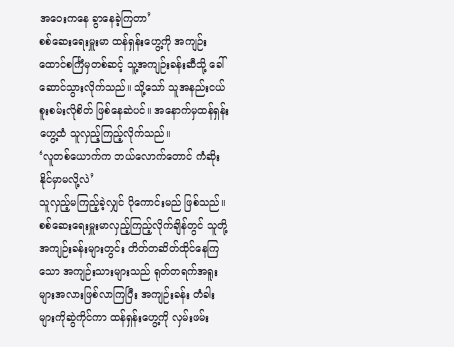အဝေးကနေ ခွာနေခဲ့ကြတာ’
စစ်ဆေးရေးမှူးမာ ထန်ရှန်းဟွေ့ကို အကျဉ်းထောင်စင်္ကြံမှတစ်ဆင့် သူ့အကျဉ်းခန်းဆီသို့ ခေါ်ဆောင်သွားလိုက်သည်။ သို့သော် သူအနည်းငယ်စူးစမ်းလိုစိတ် ဖြစ်နေဆဲပင်။ အနောက်မှထန်ရှန်းဟွေ့ထံ သူလှည့်ကြည့်လိုက်သည်။
‘လူတစ်ယောက်က ဘယ်လောက်တောင် ကံဆိုးနိုင်မှာမလို့လဲ’
သူလှည့်မကြည့်ခဲ့လျှင် ပိုကောင်းမည် ဖြစ်သည်။ စစ်ဆေးရေးမှူးမာလှည့်ကြည့်လိုက်ချိန်တွင် သူတို့အကျဉ်းခန်းများတွင်း တိတ်တဆိတ်ထိုင်နေကြသော အကျဉ်းသားများသည် ရုတ်တရက်အရူးများအလားဖြစ်လာကြပြီး အကျဉ်းခန်း တံခါးများကိုဆွဲကိုင်ကာ ထန်ရှန်းဟွေ့ကို လှမ်းဖမ်း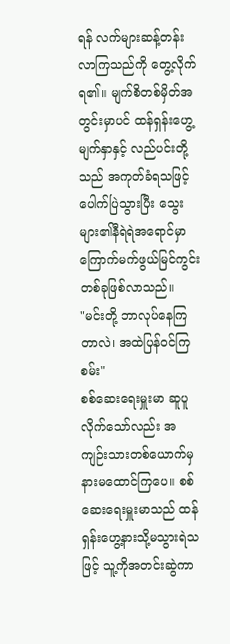ရန် လက်များဆန့်တန်းလာကြသည်ကို တွေ့လိုက်ရ၏။ မျက်စိတစ်မှိတ်အတွင်းမှာပင် ထန်ရှန်းဟွေ့မျက်နှာနှင့် လည်ပင်းတို့သည် အကုတ်ခံရသဖြင့် ပေါက်ပြဲသွားပြီး သွေးများ၏နီရဲရဲအရောင်မှာ ကြောက်မက်ဖွယ်မြင်ကွင်းတစ်ခုဖြစ်လာသည်။
"မင်းတို့ ဘာလုပ်နေကြတာလဲ၊ အထဲပြန်ဝင်ကြစမ်း"
စစ်ဆေးရေးမှူးမာ ဆူပူလိုက်သော်လည်း အကျဉ်းသားတစ်ယောက်မှ နားမထောင်ကြပေ။ စစ်ဆေးရေးမှူးမာသည် ထန်ရှန်းဟွေ့နားသို့မသွားရဲသဖြင့် သူ့ကိုအတင်းဆွဲကာ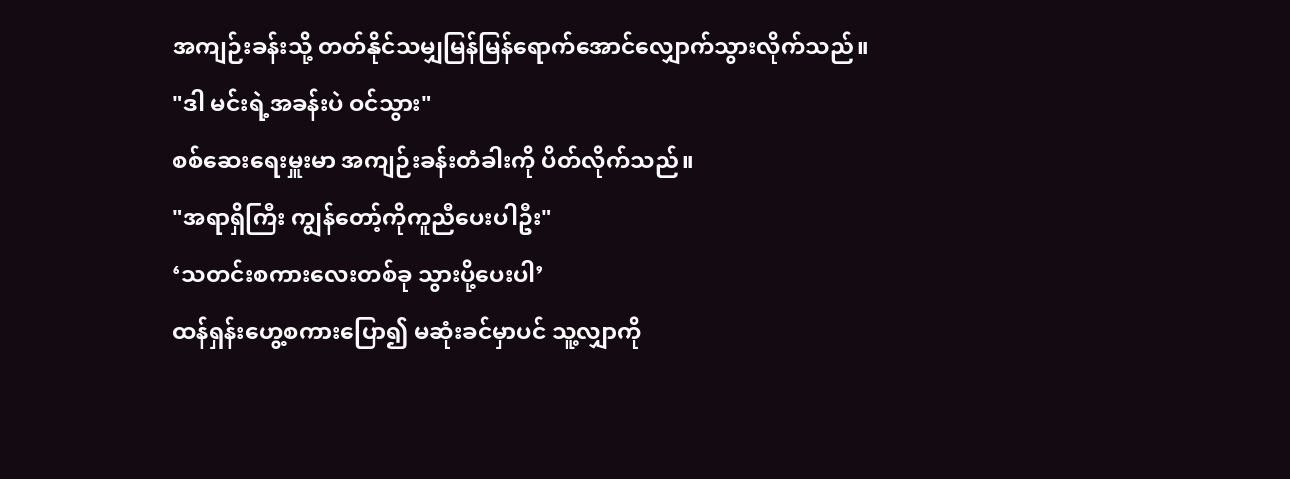အကျဉ်းခန်းသို့ တတ်နိုင်သမျှမြန်မြန်ရောက်အောင်လျှောက်သွားလိုက်သည်။
"ဒါ မင်းရဲ့အခန်းပဲ ဝင်သွား"
စစ်ဆေးရေးမှူးမာ အကျဉ်းခန်းတံခါးကို ပိတ်လိုက်သည်။
"အရာရှိကြီး ကျွန်တော့်ကိုကူညီပေးပါဦး"
‘သတင်းစကားလေးတစ်ခု သွားပို့ပေးပါ’
ထန်ရှန်းဟွေ့စကားပြော၍ မဆုံးခင်မှာပင် သူ့လျှာကို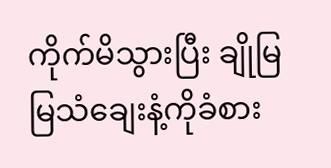ကိုက်မိသွားပြီး ချိုမြမြသံချေးနံ့ကိုခံစား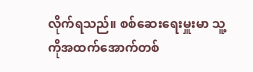လိုက်ရသည်။ စစ်ဆေးရေးမှူးမာ သူ့ကိုအထက်အောက်တစ်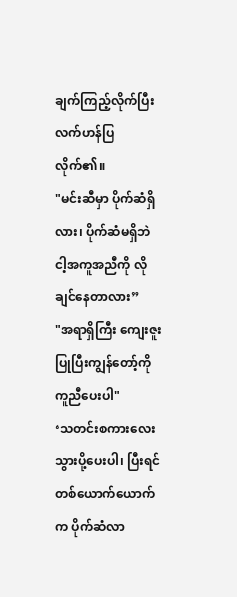ချက်ကြည့်လိုက်ပြီး လက်ဟန်ပြလိုက်၏။
"မင်းဆီမှာ ပိုက်ဆံရှိလား၊ ပိုက်ဆံမရှိဘဲ ငါ့အကူအညီကို လိုချင်နေတာလား”
"အရာရှိကြီး ကျေးဇူးပြုပြီးကျွန်တော့်ကို ကူညီပေးပါ"
‘သတင်းစကားလေး သွားပို့ပေးပါ၊ ပြီးရင် တစ်ယောက်ယောက်က ပိုက်ဆံလာ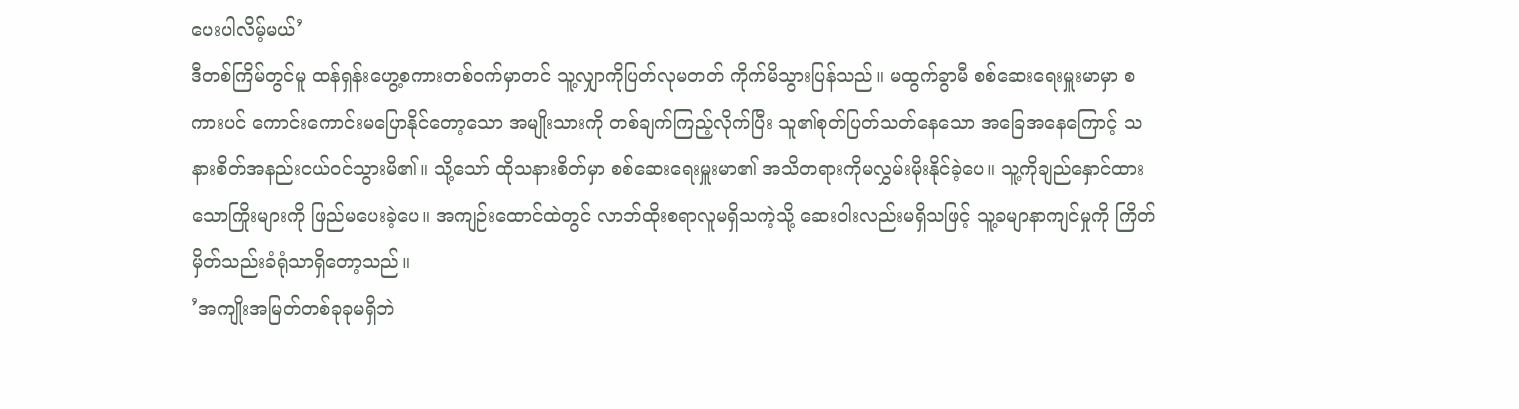ပေးပါလိမ့်မယ်’
ဒီတစ်ကြိမ်တွင်မူ ထန်ရှန်းဟွေ့စကားတစ်ဝက်မှာတင် သူ့လျှာကိုပြတ်လုမတတ် ကိုက်မိသွားပြန်သည်။ မထွက်ခွာမီ စစ်ဆေးရေးမှူးမာမှာ စကားပင် ကောင်းကောင်းမပြောနိုင်တော့သော အမျိုးသားကို တစ်ချက်ကြည့်လိုက်ပြီး သူ၏စုတ်ပြတ်သတ်နေသော အခြေအနေကြောင့် သနားစိတ်အနည်းငယ်ဝင်သွားမိ၏။ သို့သော် ထိုသနားစိတ်မှာ စစ်ဆေးရေးမှူးမာ၏ အသိတရားကိုမလွှမ်းမိုးနိုင်ခဲ့ပေ။ သူ့ကိုချည်နှောင်ထားသောကြိုးများကို ဖြည်မပေးခဲ့ပေ။ အကျဉ်းထောင်ထဲတွင် လာဘ်ထိုးစရာလူမရှိသကဲ့သို့ ဆေးဝါးလည်းမရှိသဖြင့် သူ့ခမျာနာကျင်မှုကို ကြိတ်မှိတ်သည်းခံရုံသာရှိတော့သည်။
’အကျိုးအမြတ်တစ်ခုခုမရှိဘဲ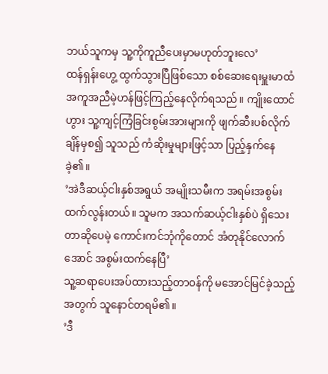ဘယ်သူကမှ သူ့ကိုကူညီပေးမှာမဟုတ်ဘူးလေ’
ထန်ရှန်းဟွေ့ ထွက်သွားပြီဖြစ်သော စစ်ဆေးရေးမှူးမာထံ အကူအညီမဲ့ဟန်ဖြင့်ကြည့်နေလိုက်ရသည်။ ကျိုးထောင်ဟွား သူ့ကျင့်ကြံခြင်းစွမ်းအားများကို ဖျက်ဆီးပစ်လိုက်ချိန်မှစ၍ သူသည် ကံဆိုးမှုများဖြင့်သာ ပြည့်နှက်နေခဲ့၏။
’အဲဒီဆယ့်ငါးနှစ်အရွယ် အမျိုးသမီးက အရမ်းအစွမ်းထက်လွန်းတယ်။ သူမက အသက်ဆယ့်ငါးနှစ်ပဲ ရှိသေးတာဆိုပေမဲ့ ကောင်းကင်ဘုံကိုတောင် အံတုနိုင်လောက်အောင် အစွမ်းထက်နေပြီ’
သူ့ဆရာပေးအပ်ထားသည့်တာဝန်ကို မအောင်မြင်ခဲ့သည့်အတွက် သူနောင်တရမိ၏။
’ဒီ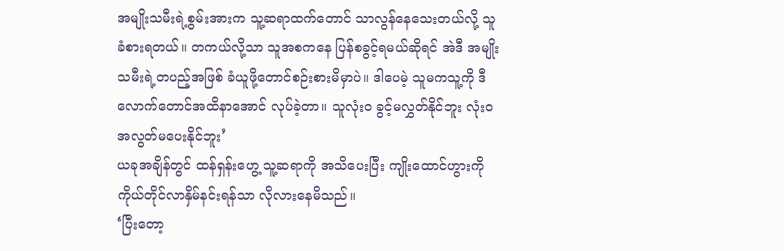အမျိုးသမီးရဲ့စွမ်းအားက သူ့ဆရာထက်တောင် သာလွန်နေသေးတယ်လို့ သူ ခံစားရတယ်။ တကယ်လို့သာ သူအစကနေ ပြန်စခွင့်ရမယ်ဆိုရင် အဲဒီ အမျိုးသမီးရဲ့တပည့်အဖြစ် ခံယူဖို့တောင်စဉ်းစားမိမှာပဲ။ ဒါပေမဲ့ သူမကသူ့ကို ဒီလောက်တောင်အထိနာအောင် လုပ်ခဲ့တာ။ သူလုံးဝ ခွင့်မလွှတ်နိုင်ဘူး လုံးဝ အလွတ်မပေးနိုင်ဘူး’
ယခုအချိန်တွင် ထန်ရှန်းဟွေ့ သူ့ဆရာကို အသိပေးပြီး ကျိုးထောင်ဟွားကို ကိုယ်တိုင်လာနှိမ်နင်းရန်သာ လိုလားနေမိသည်။
‘ပြီးတော့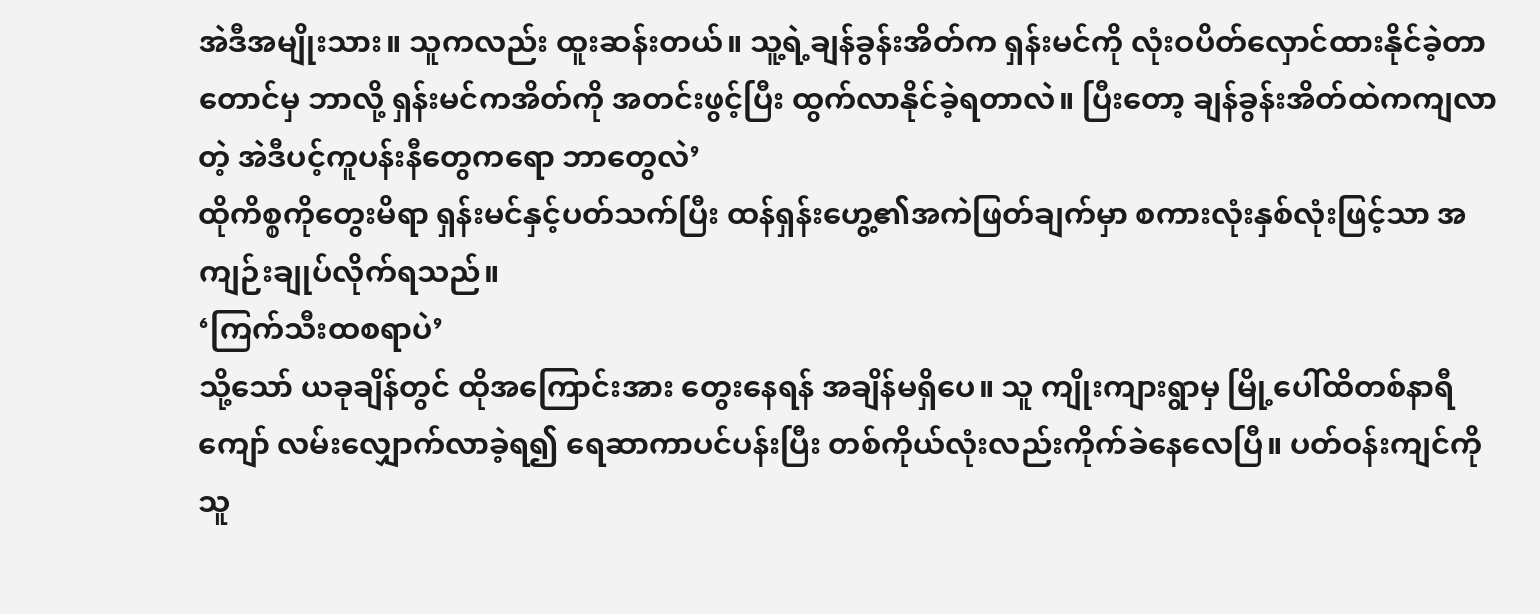အဲဒီအမျိုးသား။ သူကလည်း ထူးဆန်းတယ်။ သူ့ရဲ့ချန်ခွန်းအိတ်က ရှန်းမင်ကို လုံးဝပိတ်လှောင်ထားနိုင်ခဲ့တာတောင်မှ ဘာလို့ ရှန်းမင်ကအိတ်ကို အတင်းဖွင့်ပြီး ထွက်လာနိုင်ခဲ့ရတာလဲ။ ပြီးတော့ ချန်ခွန်းအိတ်ထဲကကျလာတဲ့ အဲဒီပင့်ကူပန်းနီတွေကရော ဘာတွေလဲ’
ထိုကိစ္စကိုတွေးမိရာ ရှန်းမင်နှင့်ပတ်သက်ပြီး ထန်ရှန်းဟွေ့၏အကဲဖြတ်ချက်မှာ စကားလုံးနှစ်လုံးဖြင့်သာ အကျဉ်းချုပ်လိုက်ရသည်။
‘ကြက်သီးထစရာပဲ’
သို့သော် ယခုချိန်တွင် ထိုအကြောင်းအား တွေးနေရန် အချိန်မရှိပေ။ သူ ကျိုးကျားရွာမှ မြို့ပေါ်ထိတစ်နာရီကျော် လမ်းလျှောက်လာခဲ့ရ၍ ရေဆာကာပင်ပန်းပြီး တစ်ကိုယ်လုံးလည်းကိုက်ခဲနေလေပြီ။ ပတ်ဝန်းကျင်ကို သူ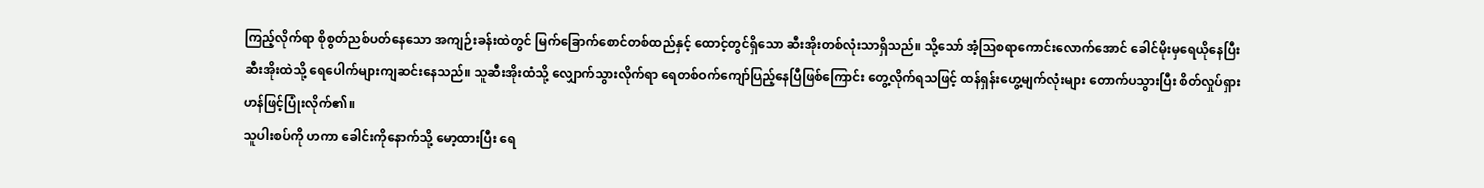ကြည့်လိုက်ရာ စိုစွတ်ညစ်ပတ်နေသော အကျဉ်းခန်းထဲတွင် မြက်ခြောက်စောင်တစ်ထည်နှင့် ထောင့်တွင်ရှိသော ဆီးအိုးတစ်လုံးသာရှိသည်။ သို့သော် အံ့ဩစရာကောင်းလောက်အောင် ခေါင်မိုးမှရေယိုနေပြီး ဆီးအိုးထဲသို့ ရေပေါက်များကျဆင်းနေသည်။ သူဆီးအိုးထံသို့ လျှောက်သွားလိုက်ရာ ရေတစ်ဝက်ကျော်ပြည့်နေပြီဖြစ်ကြောင်း တွေ့လိုက်ရသဖြင့် ထန်ရှန်းဟွေ့မျက်လုံးများ တောက်ပသွားပြီး စိတ်လှုပ်ရှားဟန်ဖြင့်ပြုံးလိုက်၏။
သူပါးစပ်ကို ဟကာ ခေါင်းကိုနောက်သို့ မော့ထားပြီး ရေ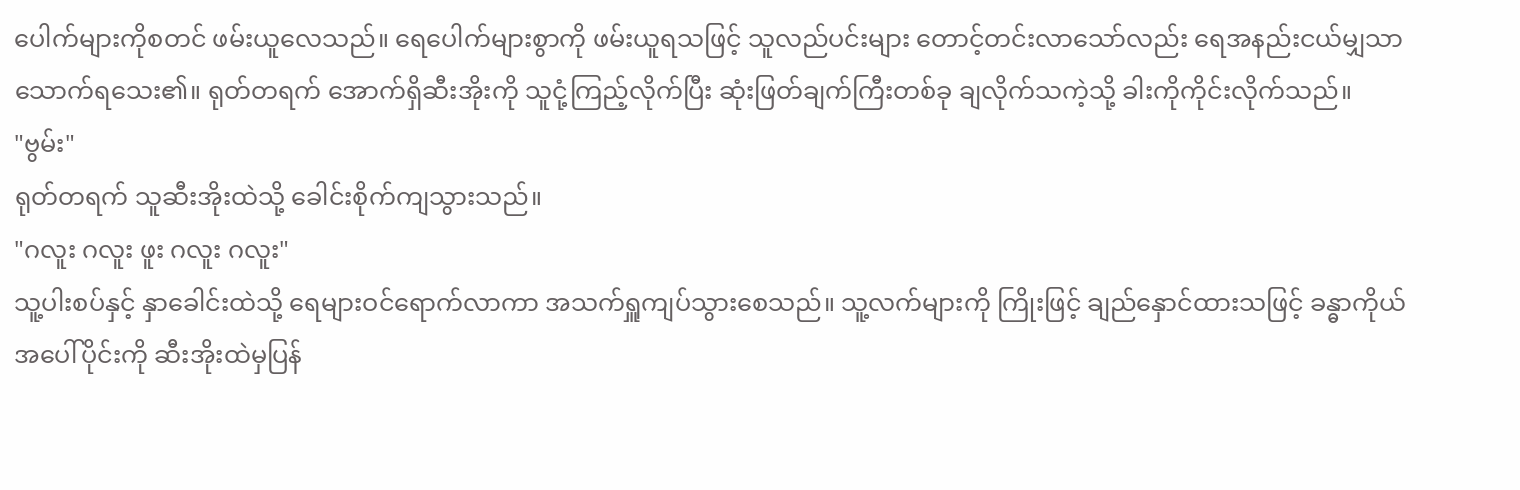ပေါက်များကိုစတင် ဖမ်းယူလေသည်။ ရေပေါက်များစွာကို ဖမ်းယူရသဖြင့် သူလည်ပင်းများ တောင့်တင်းလာသော်လည်း ရေအနည်းငယ်မျှသာ သောက်ရသေး၏။ ရုတ်တရက် အောက်ရှိဆီးအိုးကို သူငုံ့ကြည့်လိုက်ပြီး ဆုံးဖြတ်ချက်ကြီးတစ်ခု ချလိုက်သကဲ့သို့ ခါးကိုကိုင်းလိုက်သည်။
"ဗွမ်း"
ရုတ်တရက် သူဆီးအိုးထဲသို့ ခေါင်းစိုက်ကျသွားသည်။
"ဂလူး ဂလူး ဖူး ဂလူး ဂလူး"
သူ့ပါးစပ်နှင့် နှာခေါင်းထဲသို့ ရေများဝင်ရောက်လာကာ အသက်ရှူကျပ်သွားစေသည်။ သူ့လက်များကို ကြိုးဖြင့် ချည်နှောင်ထားသဖြင့် ခန္ဓာကိုယ်အပေါ်ပိုင်းကို ဆီးအိုးထဲမှပြန်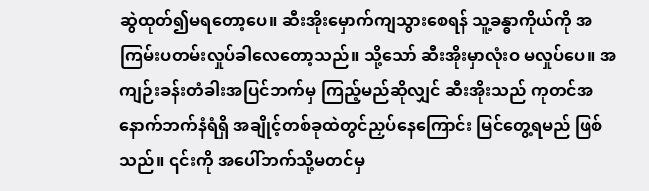ဆွဲထုတ်၍မရတော့ပေ။ ဆီးအိုးမှောက်ကျသွားစေရန် သူ့ခန္ဓာကိုယ်ကို အကြမ်းပတမ်းလှုပ်ခါလေတော့သည်။ သို့သော် ဆီးအိုးမှာလုံးဝ မလှုပ်ပေ။ အကျဉ်းခန်းတံခါးအပြင်ဘက်မှ ကြည့်မည်ဆိုလျှင် ဆီးအိုးသည် ကုတင်အနောက်ဘက်နံရံရှိ အချိုင့်တစ်ခုထဲတွင်ညှပ်နေကြောင်း မြင်တွေ့ရမည် ဖြစ်သည်။ ၎င်းကို အပေါ်ဘက်သို့မတင်မှ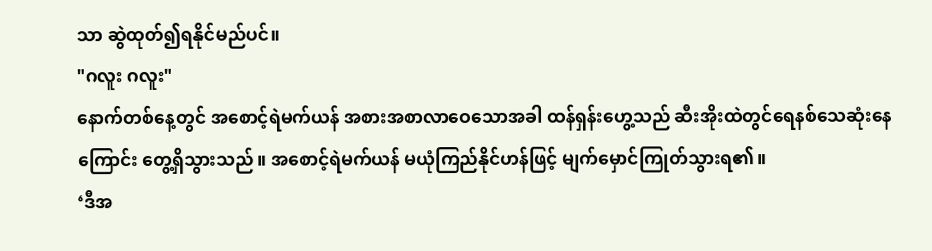သာ ဆွဲထုတ်၍ရနိုင်မည်ပင်။
"ဂလူး ဂလူး"
နောက်တစ်နေ့တွင် အစောင့်ရဲမက်ယန် အစားအစာလာဝေသောအခါ ထန်ရှန်းဟွေ့သည် ဆီးအိုးထဲတွင်ရေနစ်သေဆုံးနေကြောင်း တွေ့ရှိသွားသည်။ အစောင့်ရဲမက်ယန် မယုံကြည်နိုင်ဟန်ဖြင့် မျက်မှောင်ကြုတ်သွားရ၏။
‘ဒီအ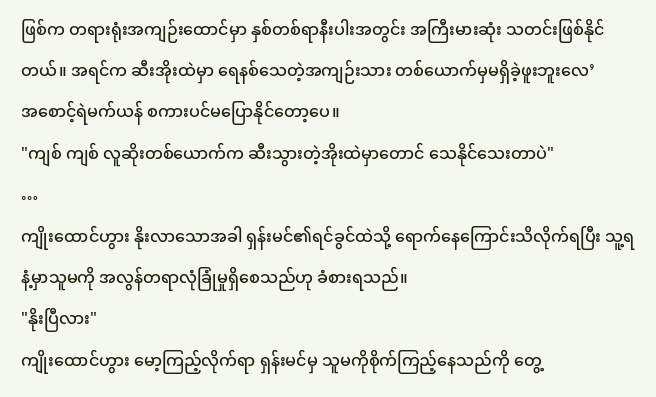ဖြစ်က တရားရုံးအကျဉ်းထောင်မှာ နှစ်တစ်ရာနီးပါးအတွင်း အကြီးမားဆုံး သတင်းဖြစ်နိုင်တယ်။ အရင်က ဆီးအိုးထဲမှာ ရေနစ်သေတဲ့အကျဉ်းသား တစ်ယောက်မှမရှိခဲ့ဖူးဘူးလေ’
အစောင့်ရဲမက်ယန် စကားပင်မပြောနိုင်တော့ပေ။
"ကျစ် ကျစ် လူဆိုးတစ်ယောက်က ဆီးသွားတဲ့အိုးထဲမှာတောင် သေနိုင်သေးတာပဲ"
…
ကျိုးထောင်ဟွား နိုးလာသောအခါ ရှန်းမင်၏ရင်ခွင်ထဲသို့ ရောက်နေကြောင်းသိလိုက်ရပြီး သူ့ရနံ့မှာသူမကို အလွန်တရာလုံခြုံမှုရှိစေသည်ဟု ခံစားရသည်။
"နိုးပြီလား"
ကျိုးထောင်ဟွား မော့ကြည့်လိုက်ရာ ရှန်းမင်မှ သူမကိုစိုက်ကြည့်နေသည်ကို တွေ့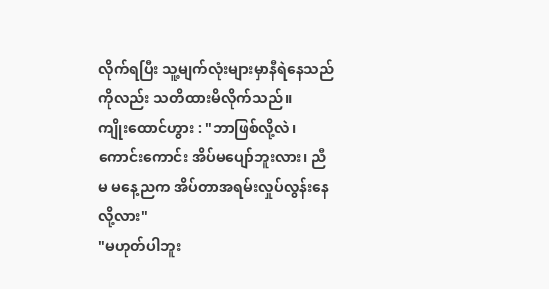လိုက်ရပြီး သူ့မျက်လုံးများမှာနီရဲနေသည်ကိုလည်း သတိထားမိလိုက်သည်။
ကျိုးထောင်ဟွား : "ဘာဖြစ်လို့လဲ၊ ကောင်းကောင်း အိပ်မပျော်ဘူးလား၊ ညီမ မနေ့ညက အိပ်တာအရမ်းလှုပ်လွန်းနေလို့လား"
"မဟုတ်ပါဘူး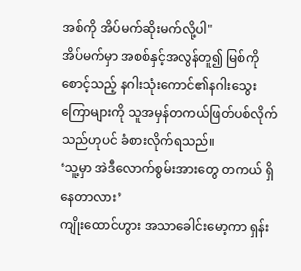အစ်ကို အိပ်မက်ဆိုးမက်လို့ပါ"
အိပ်မက်မှာ အစစ်နှင့်အလွန်တူ၍ မြစ်ကိုစောင့်သည့် နဂါးသုံးကောင်၏နဂါးသွေးကြောများကို သူအမှန်တကယ်ဖြတ်ပစ်လိုက်သည်ဟုပင် ခံစားလိုက်ရသည်။
‘သူ့မှာ အဲဒီလောက်စွမ်းအားတွေ တကယ် ရှိနေတာလား’
ကျိုးထောင်ဟွား အသာခေါင်းမော့ကာ ရှန်း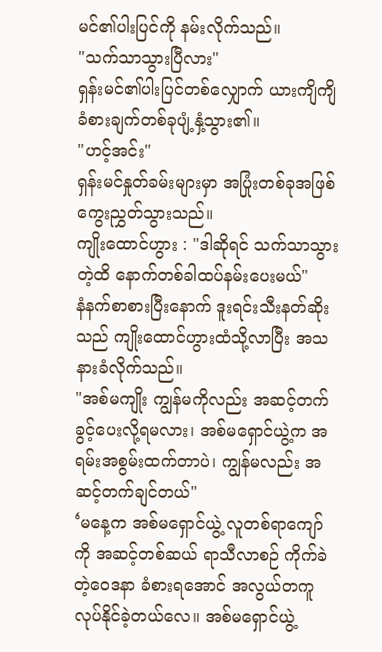မင်၏ပါးပြင်ကို နမ်းလိုက်သည်။
"သက်သာသွားပြီလား"
ရှန်းမင်၏ပါးပြင်တစ်လျှောက် ယားကျိကျိခံစားချက်တစ်ခုပျံ့နှံ့သွား၏။
"ဟင့်အင်း"
ရှန်းမင်နှုတ်ခမ်းများမှာ အပြုံးတစ်ခုအဖြစ်ကွေးညွှတ်သွားသည်။
ကျိုးထောင်ဟွား : "ဒါဆိုရင် သက်သာသွားတဲ့ထိ နောက်တစ်ခါထပ်နမ်းပေးမယ်"
နံနက်စာစားပြီးနောက် ဒူးရင်းသီးနတ်ဆိုးသည် ကျိုးထောင်ဟွားထံသို့လာပြီး အသနားခံလိုက်သည်။
"အစ်မကျိုး ကျွန်မကိုလည်း အဆင့်တက်ခွင့်ပေးလို့ရမလား၊ အစ်မရှောင်ယွဲ့က အရမ်းအစွမ်းထက်တာပဲ၊ ကျွန်မလည်း အဆင့်တက်ချင်တယ်"
‘မနေ့က အစ်မရှောင်ယွဲ့ လူတစ်ရာကျော်ကို အဆင့်တစ်ဆယ် ရာသီလာစဉ် ကိုက်ခဲတဲ့ဝေဒနာ ခံစားရအောင် အလွယ်တကူ လုပ်နိုင်ခဲ့တယ်လေ။ အစ်မရှောင်ယွဲ့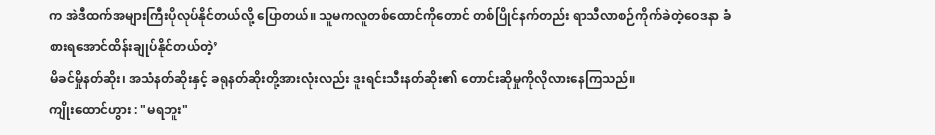က အဲဒီထက်အများကြီးပိုလုပ်နိုင်တယ်လို့ ပြောတယ်။ သူမကလူတစ်ထောင်ကိုတောင် တစ်ပြိုင်နက်တည်း ရာသီလာစဉ်ကိုက်ခဲတဲ့ဝေဒနာ ခံစားရအောင်ထိန်းချုပ်နိုင်တယ်တဲ့’
မိခင်မှိုနတ်ဆိုး၊ အသံနတ်ဆိုးနှင့် ခရုနတ်ဆိုးတို့အားလုံးလည်း ဒူးရင်းသီးနတ်ဆိုး၏ တောင်းဆိုမှုကိုလိုလားနေကြသည်။
ကျိုးထောင်ဟွား : "မရဘူး"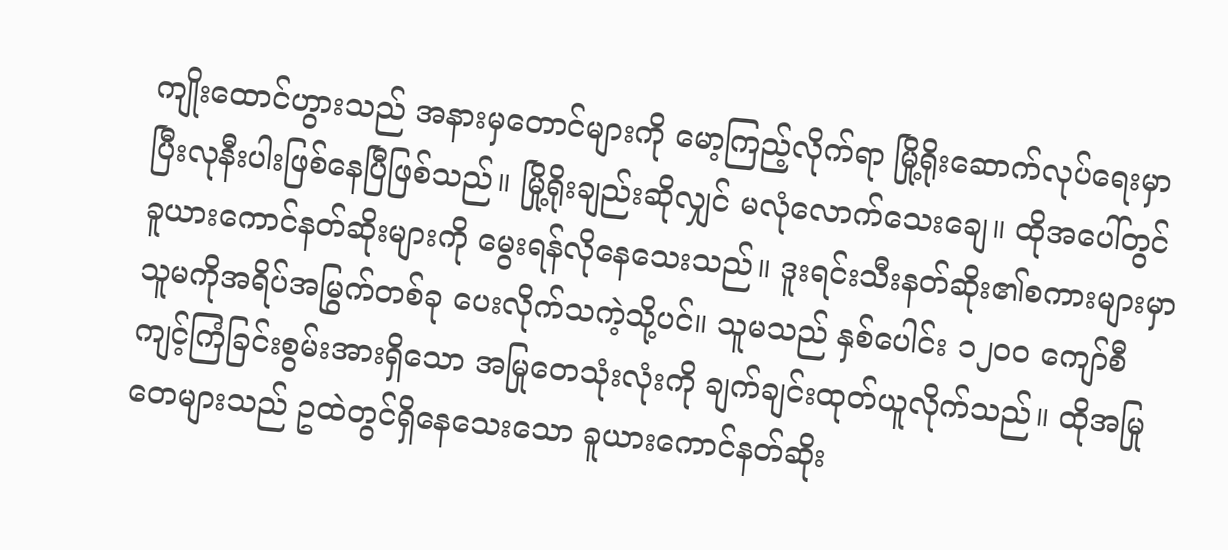ကျိုးထောင်ဟွားသည် အနားမှတောင်များကို မော့ကြည့်လိုက်ရာ မြို့ရိုးဆောက်လုပ်ရေးမှာ ပြီးလုနီးပါးဖြစ်နေပြီဖြစ်သည်။ မြို့ရိုးချည်းဆိုလျှင် မလုံလောက်သေးချေ။ ထိုအပေါ်တွင် ခူယားကောင်နတ်ဆိုးများကို မွေးရန်လိုနေသေးသည်။ ဒူးရင်းသီးနတ်ဆိုး၏စကားများမှာ သူမကိုအရိပ်အမြွက်တစ်ခု ပေးလိုက်သကဲ့သို့ပင်။ သူမသည် နှစ်ပေါင်း ၁၂၀၀ ကျော်စီ ကျင့်ကြံခြင်းစွမ်းအားရှိသော အမြုတေသုံးလုံးကို ချက်ချင်းထုတ်ယူလိုက်သည်။ ထိုအမြုတေများသည် ဥထဲတွင်ရှိနေသေးသော ခူယားကောင်နတ်ဆိုး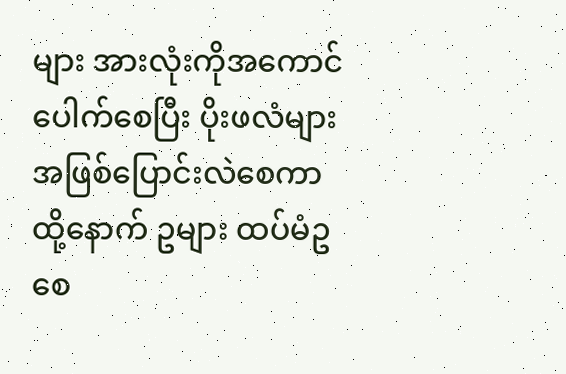များ အားလုံးကိုအကောင်ပေါက်စေပြီး ပိုးဖလံများအဖြစ်ပြောင်းလဲစေကာ ထို့နောက် ဥများ ထပ်မံဥစေ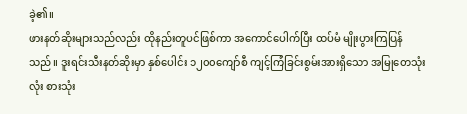ခဲ့၏။
ဖားနတ်ဆိုးများသည်လည်း ထိုနည်းတူပင်ဖြစ်ကာ အကောင်ပေါက်ပြီး ထပ်မံ မျိုးပွားကြပြန်သည်။ ဒူးရင်းသီးနတ်ဆိုးမှာ နှစ်ပေါင်း ၁၂၀၀ကျော်စီ ကျင့်ကြံခြင်းစွမ်းအားရှိသော အမြုတေသုံးလုံး စားသုံး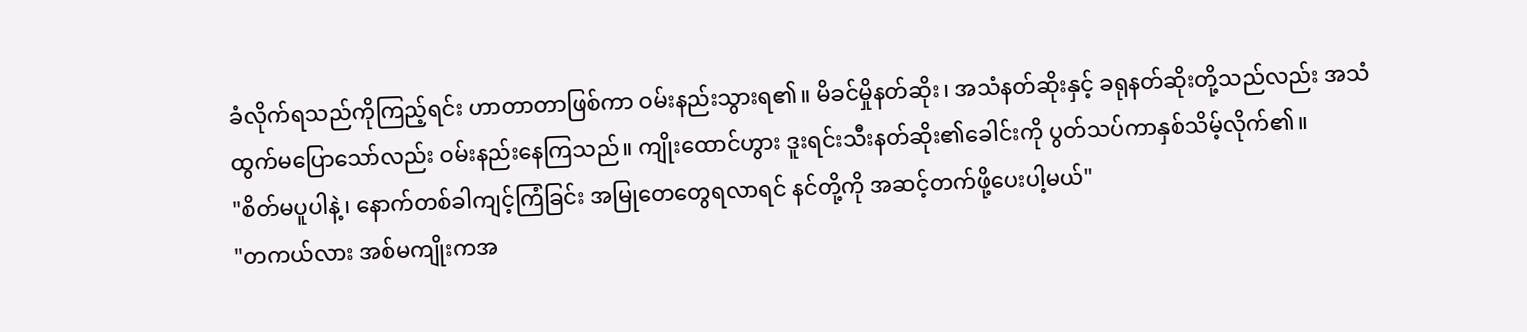ခံလိုက်ရသည်ကိုကြည့်ရင်း ဟာတာတာဖြစ်ကာ ဝမ်းနည်းသွားရ၏။ မိခင်မှိုနတ်ဆိုး၊ အသံနတ်ဆိုးနှင့် ခရုနတ်ဆိုးတို့သည်လည်း အသံထွက်မပြောသော်လည်း ဝမ်းနည်းနေကြသည်။ ကျိုးထောင်ဟွား ဒူးရင်းသီးနတ်ဆိုး၏ခေါင်းကို ပွတ်သပ်ကာနှစ်သိမ့်လိုက်၏။
"စိတ်မပူပါနဲ့၊ နောက်တစ်ခါကျင့်ကြံခြင်း အမြုတေတွေရလာရင် နင်တို့ကို အဆင့်တက်ဖို့ပေးပါ့မယ်"
"တကယ်လား အစ်မကျိုးကအ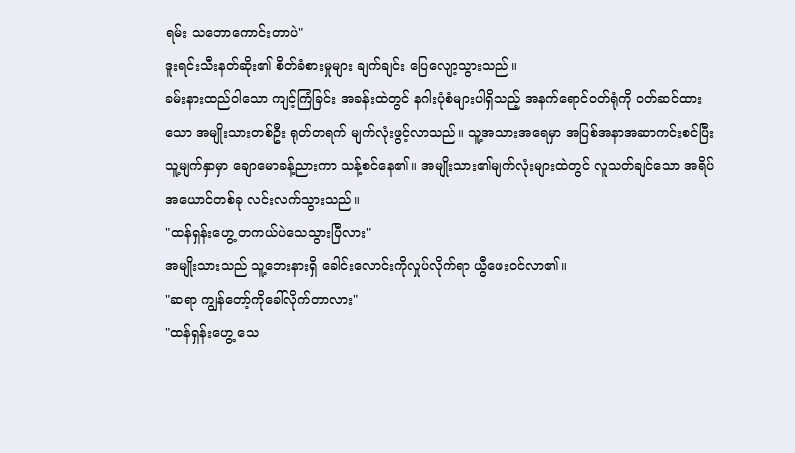ရမ်း သဘောကောင်းတာပဲ"
ဒူးရင်းသီးနတ်ဆိုး၏ စိတ်ခံစားမှုများ ချက်ချင်း ပြေလျော့သွားသည်။
ခမ်းနားထည်ဝါသော ကျင့်ကြံခြင်း အခန်းထဲတွင် နဂါးပုံစံများပါရှိသည့် အနက်ရောင်ဝတ်ရုံကို ဝတ်ဆင်ထားသော အမျိုးသားတစ်ဦး ရုတ်တရက် မျက်လုံးဖွင့်လာသည်။ သူ့အသားအရေမှာ အပြစ်အနာအဆာကင်းစင်ပြီး သူ့မျက်နှာမှာ ချောမောခန့်ညားကာ သန့်စင်နေ၏။ အမျိုးသား၏မျက်လုံးများထဲတွင် လူသတ်ချင်သော အရိပ်အယောင်တစ်ခု လင်းလက်သွားသည်။
"ထန်ရှန်းဟွေ့ တကယ်ပဲသေသွားပြီလား"
အမျိုးသားသည် သူ့ဘေးနားရှိ ခေါင်းလောင်းကိုလှုပ်လိုက်ရာ ယွီဖေးဝင်လာ၏။
"ဆရာ ကျွန်တော့်ကိုခေါ်လိုက်တာလား"
"ထန်ရှန်းဟွေ့ သေ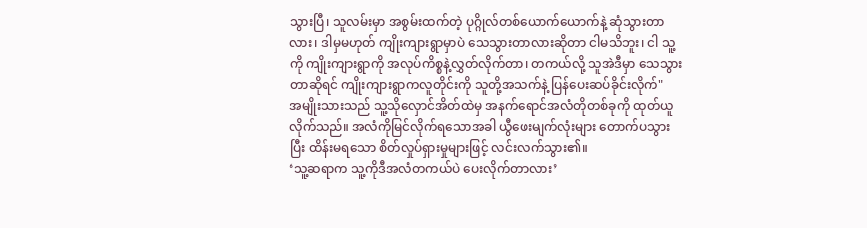သွားပြီ၊ သူလမ်းမှာ အစွမ်းထက်တဲ့ ပုဂ္ဂိုလ်တစ်ယောက်ယောက်နဲ့ ဆုံသွားတာလား၊ ဒါမှမဟုတ် ကျိုးကျားရွာမှာပဲ သေသွားတာလားဆိုတာ ငါမသိဘူး၊ ငါ သူ့ကို ကျိုးကျားရွာကို အလုပ်ကိစ္စနဲ့လွှတ်လိုက်တာ၊ တကယ်လို့ သူအဲဒီမှာ သေသွားတာဆိုရင် ကျိုးကျားရွာကလူတိုင်းကို သူတို့အသက်နဲ့ ပြန်ပေးဆပ်ခိုင်းလိုက်"
အမျိုးသားသည် သူ့သိုလှောင်အိတ်ထဲမှ အနက်ရောင်အလံတိုတစ်ခုကို ထုတ်ယူလိုက်သည်။ အလံကိုမြင်လိုက်ရသောအခါ ယွီဖေးမျက်လုံးများ တောက်ပသွားပြီး ထိန်းမရသော စိတ်လှုပ်ရှားမှုများဖြင့် လင်းလက်သွား၏။
‘သူ့ဆရာက သူ့ကိုဒီအလံတကယ်ပဲ ပေးလိုက်တာလား’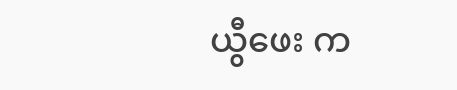ယွီဖေး က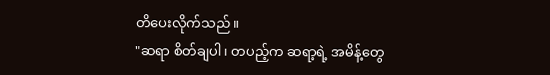တိပေးလိုက်သည်။
"ဆရာ စိတ်ချပါ၊ တပည့်က ဆရာ့ရဲ့ အမိန့်တွေ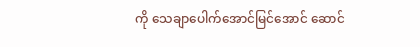ကို သေချာပေါက်အောင်မြင်အောင် ဆောင်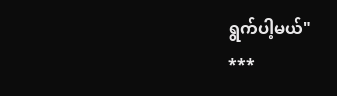ရွက်ပါ့မယ်"
***